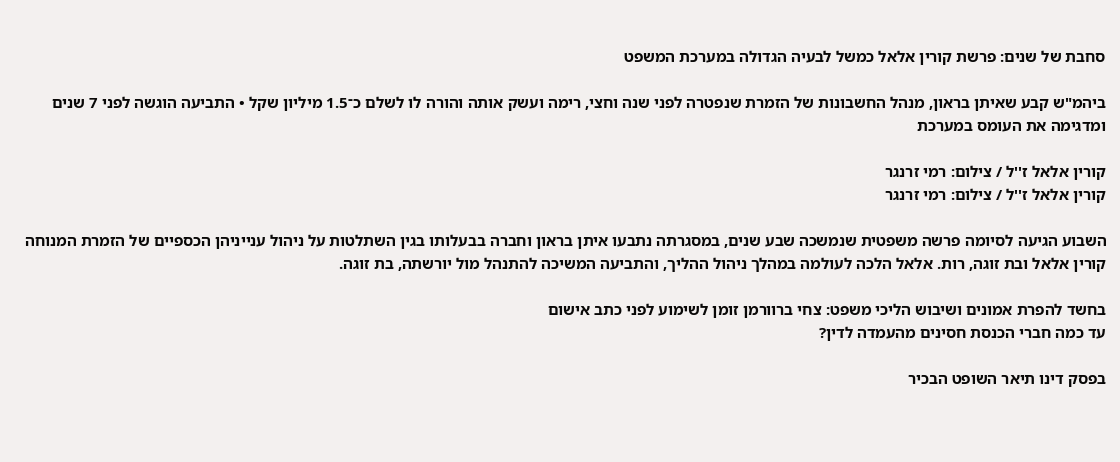סחבת של שנים: פרשת קורין אלאל כמשל לבעיה הגדולה במערכת המשפט

ביהמ"ש קבע שאיתן בראון, מנהל החשבונות של הזמרת שנפטרה לפני שנה וחצי, רימה ועשק אותה והורה לו לשלם כ־1.5 מיליון שקל • התביעה הוגשה לפני 7 שנים ומדגימה את העומס במערכת

קורין אלאל ז''ל / צילום: רמי זרנגר
קורין אלאל ז''ל / צילום: רמי זרנגר

השבוע הגיעה לסיומה פרשה משפטית שנמשכה שבע שנים, במסגרתה נתבעו איתן בראון וחברה בבעלותו בגין השתלטות על ניהול ענייניהן הכספיים של הזמרת המנוחה קורין אלאל ובת זוגה, רות. אלאל הלכה לעולמה במהלך ניהול ההליך, והתביעה המשיכה להתנהל מול יורשתה, בת זוגה.

בחשד להפרת אמונים ושיבוש הליכי משפט: צחי ברוורמן זומן לשימוע לפני כתב אישום
עד כמה חברי הכנסת חסינים מהעמדה לדין?

בפסק דינו תיאר השופט הבכיר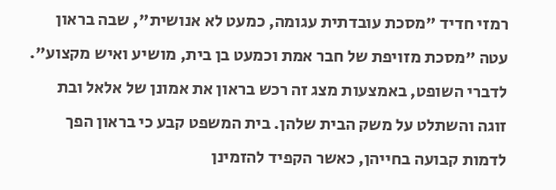רמזי חדיד "מסכת עובדתית עגומה, כמעט לא אנושית", שבה בראון עטה "מסכת מזויפת של חבר אמת וכמעט בן בית, מושיע ואיש מקצוע". לדברי השופט, באמצעות מצג זה רכש בראון את אמונן של אלאל ובת זוגה והשתלט על משק הבית שלהן. בית המשפט קבע כי בראון הפך לדמות קבועה בחייהן, כאשר הקפיד להזמינן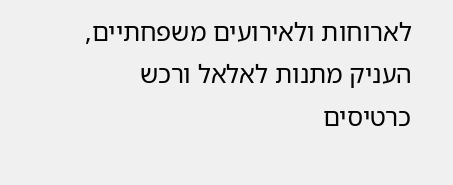לארוחות ולאירועים משפחתיים, העניק מתנות לאלאל ורכש כרטיסים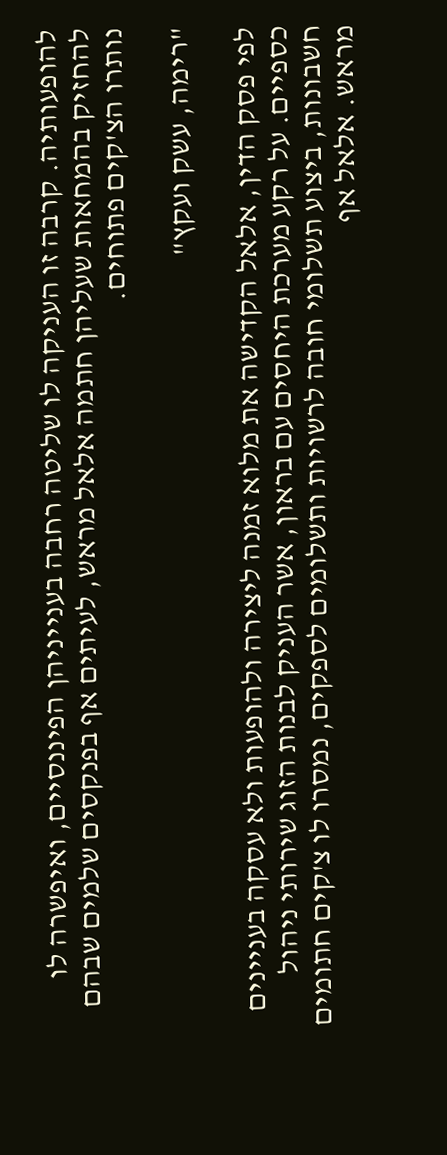להופעותיה. קרבה זו העניקה לו שליטה רחבה בענייניהן הפיננסיים, ואיפשרה לו להחזיק בהמחאות שעליהן חתמה אלאל מראש, לעיתים אף בפנקסים שלמים שבהם נותרו הצ'קים פתוחים.

"רימה, עשק ועקץ"

לפי פסק הדין, אלאל הקדישה את מלוא זמנה ליצירה ולהופעות ולא עסקה בעניינים כספיים. על רקע מערכת היחסים עם בראון, אשר העניק לבנות הזוג שירותי ניהול חשבונות, ביצוע תשלומי חובה לרשויות ותשלומים לספקים, נמסרו לו צ'קים חתומים מראש. אלאל אף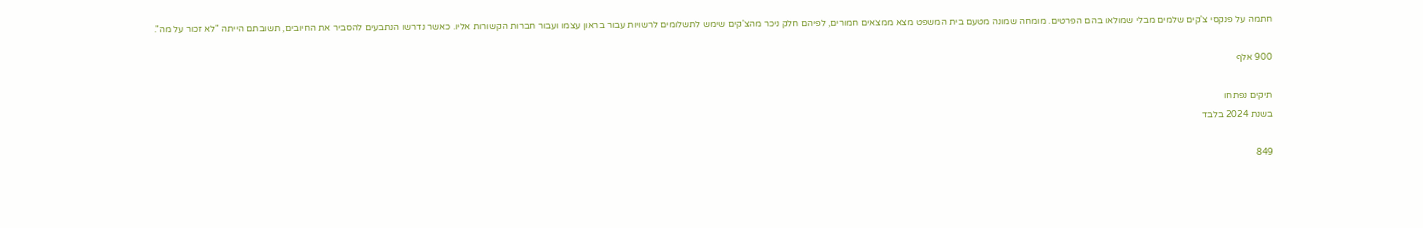חתמה על פנקסי צ'קים שלמים מבלי שמולאו בהם הפרטים. מומחה שמונה מטעם בית המשפט מצא ממצאים חמורים, לפיהם חלק ניכר מהצ'קים שימש לתשלומים לרשויות עבור בראון עצמו ועבור חברות הקשורות אליו. כאשר נדרשו הנתבעים להסביר את החיובים, תשובתם הייתה "לא זכור על מה".

900 אלף

תיקים נפתחו
בשנת 2024 בלבד

849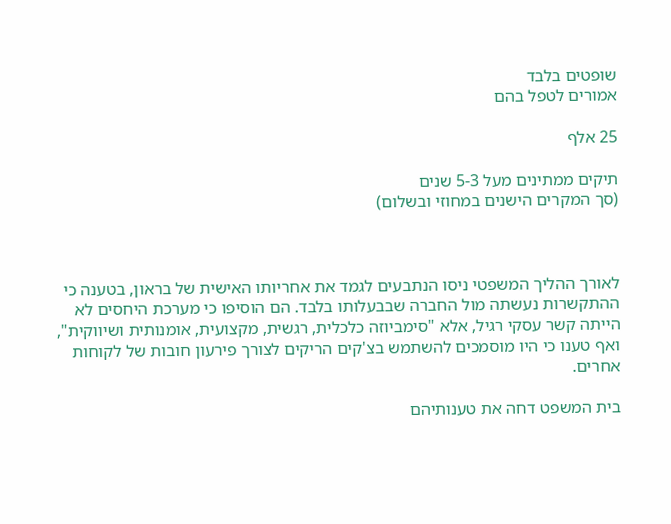שופטים בלבד
אמורים לטפל בהם

25 אלף

תיקים ממתינים מעל 5-3 שנים
(סך המקרים הישנים במחוזי ובשלום)



לאורך ההליך המשפטי ניסו הנתבעים לגמד את אחריותו האישית של בראון, בטענה כי ההתקשרות נעשתה מול החברה שבבעלותו בלבד. הם הוסיפו כי מערכת היחסים לא הייתה קשר עסקי רגיל, אלא "סימביוזה כלכלית, רגשית, מקצועית, אומנותית ושיווקית", ואף טענו כי היו מוסמכים להשתמש בצ'קים הריקים לצורך פירעון חובות של לקוחות אחרים.

בית המשפט דחה את טענותיהם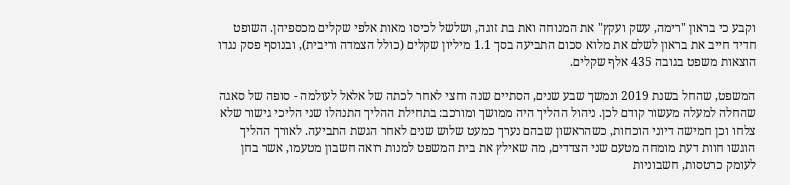וקבע כי בראון "רימה, עשק ועקץ" את המנוחה ואת בת זוגה, ושלשל לכיסו מאות אלפי שקלים מכספיהן. השופט חדיד חייב את בראון לשלם את מלוא סכום התביעה בסך 1.1 מיליון שקלים (כולל הצמדה וריבית), ובנוסף פסק נגדו הוצאות משפט בגובה 435 אלף שקלים.

המשפט, שהחל בשנת 2019 ונמשך שבע שנים, הסתיים שנה וחצי לאחר לכתה של אלאל לעולמה - סופה של סאגה שהחלה למעלה מעשור קודם לכן. ניהול ההליך היה ממושך ומורכב: בתחילת ההליך התנהלו שני הליכי גישור שלא צלחו וכן חמישה דיוני הוכחות, כשהראשון שבהם נערך כמעט שלוש שנים לאחר הגשת התביעה. לאורך ההליך הוגשו חוות דעת מומחה מטעם שני הצדדים, מה שאילץ את בית המשפט למנות רואה חשבון מטעמו, אשר בחן לעומק כרטסות, חשבוניות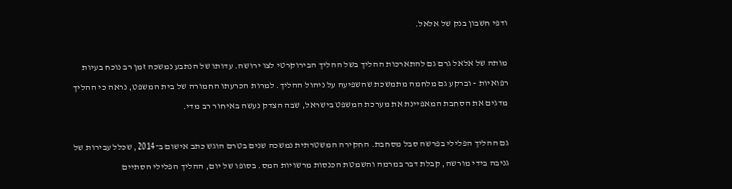ודפי חשבון בנק של אלאל.

מותה של אלאל גרם גם להתארכות ההליך בשל ההליך הבירוקרטי לצו ירושה. עדותו של הנתבע נמשכה זמן רב נוכח בעיות רפואיות - וברקע גם מלחמה מתמשכת שהשפיעה על ניהול ההליך. למרות הכרעתו החמורה של בית המשפט, נראה כי ההליך מדגים את הסחבת המאפיינת את מערכת המשפט בישראל, שבה הצדק נעשה באיחור רב מדי.

גם ההליך הפלילי בפרשה סבל מסחבת. החקירה המשטרתית נמשכה שנים בטרם הוגש כתב אישום ב־2014, שכלל עבירות של גניבה בידי מורשה, קבלת דבר במרמה והשמטת הכנסות מרשויות המס. בסופו של יום, ההליך הפלילי הסתיים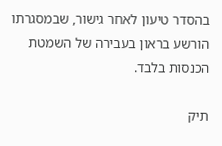בהסדר טיעון לאחר גישור, שבמסגרתו הורשע בראון בעבירה של השמטת הכנסות בלבד.

תיק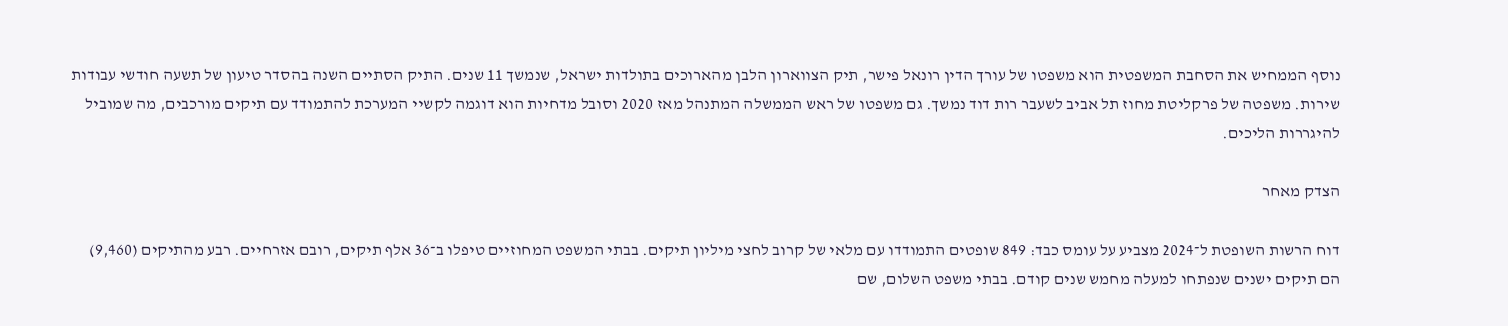נוסף הממחיש את הסחבת המשפטית הוא משפטו של עורך הדין רונאל פישר, תיק הצווארון הלבן מהארוכים בתולדות ישראל, שנמשך 11 שנים. התיק הסתיים השנה בהסדר טיעון של תשעה חודשי עבודות שירות. משפטה של פרקליטת מחוז תל אביב לשעבר רות דוד נמשך. גם משפטו של ראש הממשלה המתנהל מאז 2020 וסובל מדחיות הוא דוגמה לקשיי המערכת להתמודד עם תיקים מורכבים, מה שמוביל להיגררות הליכים.

הצדק מאחר

דוח הרשות השופטת ל־2024 מצביע על עומס כבד: 849 שופטים התמודדו עם מלאי של קרוב לחצי מיליון תיקים. בבתי המשפט המחוזיים טיפלו ב־36 אלף תיקים, רובם אזרחיים. רבע מהתיקים (9,460) הם תיקים ישנים שנפתחו למעלה מחמש שנים קודם. בבתי משפט השלום, שם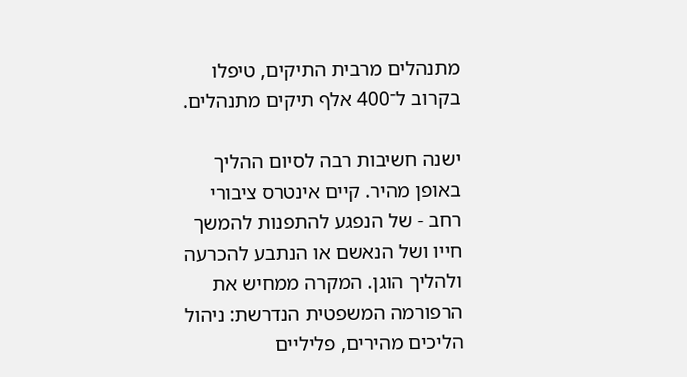מתנהלים מרבית התיקים, טיפלו בקרוב ל־400 אלף תיקים מתנהלים.

ישנה חשיבות רבה לסיום ההליך באופן מהיר. קיים אינטרס ציבורי רחב - של הנפגע להתפנות להמשך חייו ושל הנאשם או הנתבע להכרעה ולהליך הוגן. המקרה ממחיש את הרפורמה המשפטית הנדרשת: ניהול הליכים מהירים, פליליים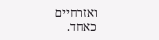ואזרחיים כאחד.